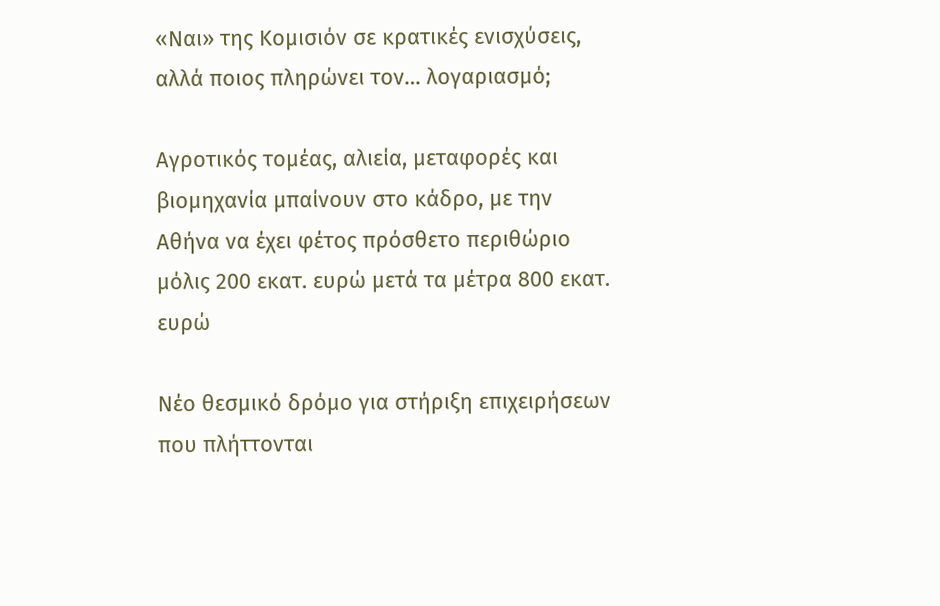«Ναι» της Κομισιόν σε κρατικές ενισχύσεις,
αλλά ποιος πληρώνει τον… λογαριασμό;

Αγροτικός τομέας, αλιεία, μεταφορές και βιομηχανία μπαίνουν στο κάδρο, με την Αθήνα να έχει φέτος πρόσθετο περιθώριο μόλις 200 εκατ. ευρώ μετά τα μέτρα 800 εκατ. ευρώ

Νέο θεσμικό δρόμο για στήριξη επιχειρήσεων που πλήττονται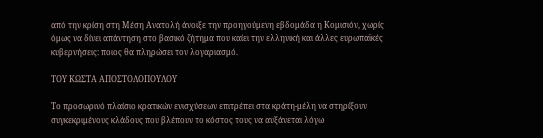από την κρίση στη Μέση Ανατολή άνοιξε την προηγούμενη εβδομάδα η Κομισιόν, χωρίς όμως να δίνει απάντηση στο βασικό ζήτημα που καίει την ελληνική και άλλες ευρωπαϊκές κυβερνήσεις: ποιος θα πληρώσει τον λογαριασμό.

ΤΟΥ ΚΩΣΤΑ ΑΠΟΣΤΟΛΟΠΟΥΛΟΥ

Το προσωρινό πλαίσιο κρατικών ενισχύσεων επιτρέπει στα κράτη-μέλη να στηρίξουν συγκεκριμένους κλάδους που βλέπουν το κόστος τους να αυξάνεται λόγω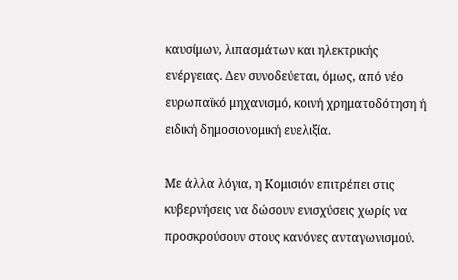καυσίμων, λιπασμάτων και ηλεκτρικής ενέργειας. Δεν συνοδεύεται, όμως, από νέο ευρωπαϊκό μηχανισμό, κοινή χρηματοδότηση ή ειδική δημοσιονομική ευελιξία.

Με άλλα λόγια, η Κομισιόν επιτρέπει στις κυβερνήσεις να δώσουν ενισχύσεις χωρίς να προσκρούσουν στους κανόνες ανταγωνισμού.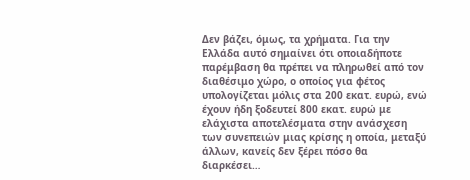Δεν βάζει, όμως, τα χρήματα. Για την Ελλάδα αυτό σημαίνει ότι οποιαδήποτε παρέμβαση θα πρέπει να πληρωθεί από τον διαθέσιμο χώρο, ο οποίος για φέτος υπολογίζεται μόλις στα 200 εκατ. ευρώ, ενώ έχουν ήδη ξοδευτεί 800 εκατ. ευρώ με ελάχιστα αποτελέσματα στην ανάσχεση των συνεπειών μιας κρίσης η οποία, μεταξύ άλλων, κανείς δεν ξέρει πόσο θα διαρκέσει…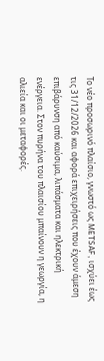Το νέο προσωρινό πλαίσιο, γνωστό ως METSAF, ισχύει έως τις 31/12/2026 και αφορά επιχειρήσεις που έχουν άμεση επιβάρυνση από καύσιμα, λιπάσματα και ηλεκτρική ενέργεια. Στον πυρήνα του πλαισίου μπαίνουν η γεωργία, η αλιεία και οι μεταφορές.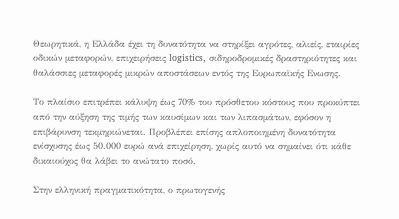Θεωρητικά, η Ελλάδα έχει τη δυνατότητα να στηρίξει αγρότες, αλιείς, εταιρίες οδικών μεταφορών, επιχειρήσεις logistics, σιδηροδρομικές δραστηριότητες και θαλάσσιες μεταφορές μικρών αποστάσεων εντός της Ευρωπαϊκής Ενωσης.

Το πλαίσιο επιτρέπει κάλυψη έως 70% του πρόσθετου κόστους που προκύπτει από την αύξηση της τιμής των καυσίμων και των λιπασμάτων, εφόσον η επιβάρυνση τεκμηριώνεται. Προβλέπει επίσης απλοποιημένη δυνατότητα ενίσχυσης έως 50.000 ευρώ ανά επιχείρηση, χωρίς αυτό να σημαίνει ότι κάθε δικαιούχος θα λάβει το ανώτατο ποσό.

Στην ελληνική πραγματικότητα, ο πρωτογενής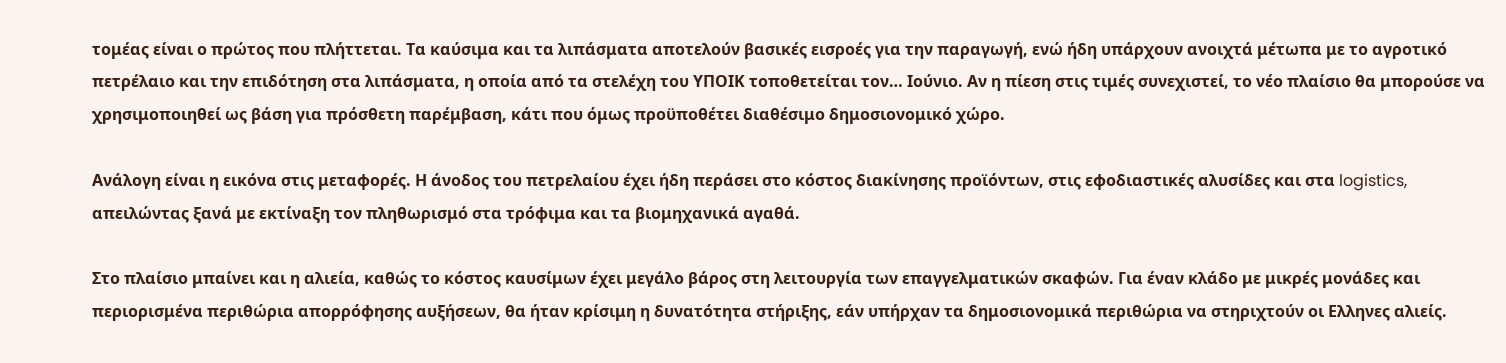τομέας είναι ο πρώτος που πλήττεται. Τα καύσιμα και τα λιπάσματα αποτελούν βασικές εισροές για την παραγωγή, ενώ ήδη υπάρχουν ανοιχτά μέτωπα με το αγροτικό πετρέλαιο και την επιδότηση στα λιπάσματα, η οποία από τα στελέχη του ΥΠΟΙΚ τοποθετείται τον… Ιούνιο. Αν η πίεση στις τιμές συνεχιστεί, το νέο πλαίσιο θα μπορούσε να χρησιμοποιηθεί ως βάση για πρόσθετη παρέμβαση, κάτι που όμως προϋποθέτει διαθέσιμο δημοσιονομικό χώρο.

Ανάλογη είναι η εικόνα στις μεταφορές. Η άνοδος του πετρελαίου έχει ήδη περάσει στο κόστος διακίνησης προϊόντων, στις εφοδιαστικές αλυσίδες και στα logistics, απειλώντας ξανά με εκτίναξη τον πληθωρισμό στα τρόφιμα και τα βιομηχανικά αγαθά.

Στο πλαίσιο μπαίνει και η αλιεία, καθώς το κόστος καυσίμων έχει μεγάλο βάρος στη λειτουργία των επαγγελματικών σκαφών. Για έναν κλάδο με μικρές μονάδες και περιορισμένα περιθώρια απορρόφησης αυξήσεων, θα ήταν κρίσιμη η δυνατότητα στήριξης, εάν υπήρχαν τα δημοσιονομικά περιθώρια να στηριχτούν οι Ελληνες αλιείς.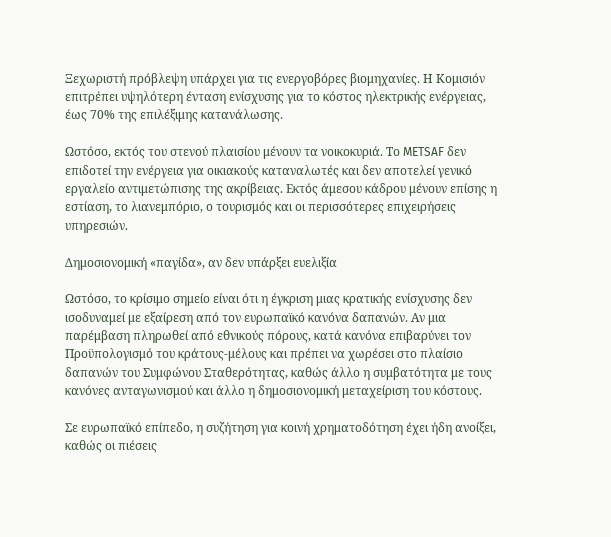Ξεχωριστή πρόβλεψη υπάρχει για τις ενεργοβόρες βιομηχανίες. Η Κομισιόν επιτρέπει υψηλότερη ένταση ενίσχυσης για το κόστος ηλεκτρικής ενέργειας, έως 70% της επιλέξιμης κατανάλωσης.

Ωστόσο, εκτός του στενού πλαισίου μένουν τα νοικοκυριά. Το METSAF δεν επιδοτεί την ενέργεια για οικιακούς καταναλωτές και δεν αποτελεί γενικό εργαλείο αντιμετώπισης της ακρίβειας. Εκτός άμεσου κάδρου μένουν επίσης η εστίαση, το λιανεμπόριο, ο τουρισμός και οι περισσότερες επιχειρήσεις υπηρεσιών.

Δημοσιονομική «παγίδα», αν δεν υπάρξει ευελιξία

Ωστόσο, το κρίσιμο σημείο είναι ότι η έγκριση μιας κρατικής ενίσχυσης δεν ισοδυναμεί με εξαίρεση από τον ευρωπαϊκό κανόνα δαπανών. Αν μια παρέμβαση πληρωθεί από εθνικούς πόρους, κατά κανόνα επιβαρύνει τον Προϋπολογισμό του κράτους-μέλους και πρέπει να χωρέσει στο πλαίσιο δαπανών του Συμφώνου Σταθερότητας, καθώς άλλο η συμβατότητα με τους κανόνες ανταγωνισμού και άλλο η δημοσιονομική μεταχείριση του κόστους.

Σε ευρωπαϊκό επίπεδο, η συζήτηση για κοινή χρηματοδότηση έχει ήδη ανοίξει, καθώς οι πιέσεις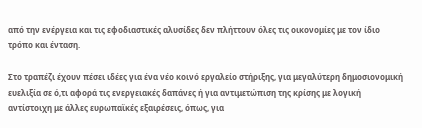από την ενέργεια και τις εφοδιαστικές αλυσίδες δεν πλήττουν όλες τις οικονομίες με τον ίδιο τρόπο και ένταση.

Στο τραπέζι έχουν πέσει ιδέες για ένα νέο κοινό εργαλείο στήριξης, για μεγαλύτερη δημοσιονομική ευελιξία σε ό,τι αφορά τις ενεργειακές δαπάνες ή για αντιμετώπιση της κρίσης με λογική αντίστοιχη με άλλες ευρωπαϊκές εξαιρέσεις, όπως, για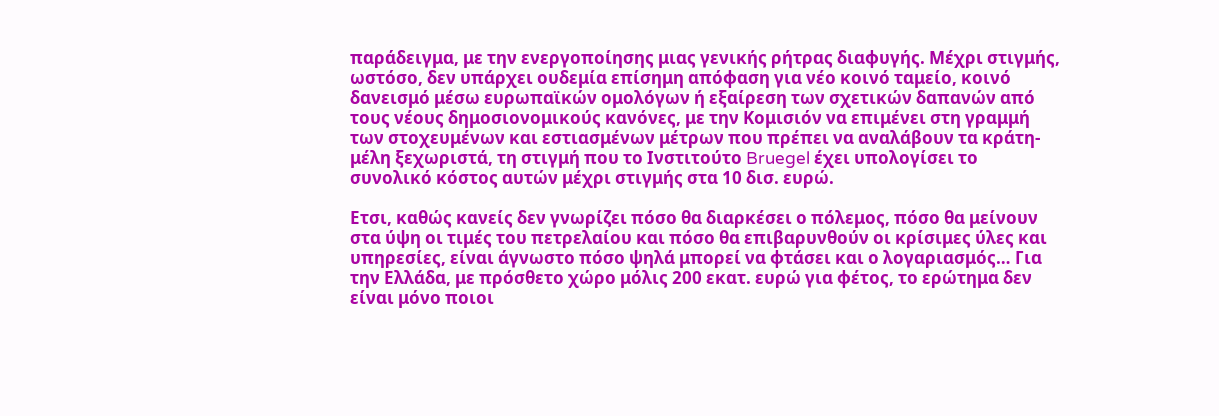παράδειγμα, με την ενεργοποίησης μιας γενικής ρήτρας διαφυγής. Μέχρι στιγμής, ωστόσο, δεν υπάρχει ουδεμία επίσημη απόφαση για νέο κοινό ταμείο, κοινό δανεισμό μέσω ευρωπαϊκών ομολόγων ή εξαίρεση των σχετικών δαπανών από τους νέους δημοσιονομικούς κανόνες, με την Κομισιόν να επιμένει στη γραμμή των στοχευμένων και εστιασμένων μέτρων που πρέπει να αναλάβουν τα κράτη-μέλη ξεχωριστά, τη στιγμή που το Ινστιτούτο Bruegel έχει υπολογίσει το συνολικό κόστος αυτών μέχρι στιγμής στα 10 δισ. ευρώ.

Ετσι, καθώς κανείς δεν γνωρίζει πόσο θα διαρκέσει ο πόλεμος, πόσο θα μείνουν στα ύψη οι τιμές του πετρελαίου και πόσο θα επιβαρυνθούν οι κρίσιμες ύλες και υπηρεσίες, είναι άγνωστο πόσο ψηλά μπορεί να φτάσει και ο λογαριασμός… Για την Ελλάδα, με πρόσθετο χώρο μόλις 200 εκατ. ευρώ για φέτος, το ερώτημα δεν είναι μόνο ποιοι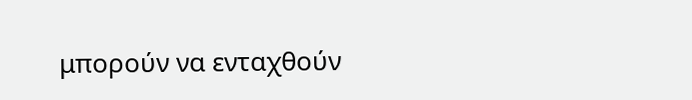μπορούν να ενταχθούν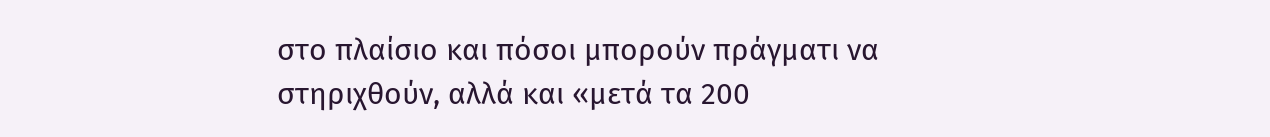στο πλαίσιο και πόσοι μπορούν πράγματι να στηριχθούν, αλλά και «μετά τα 200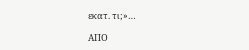εκατ. τι;»…

ΑΠΟ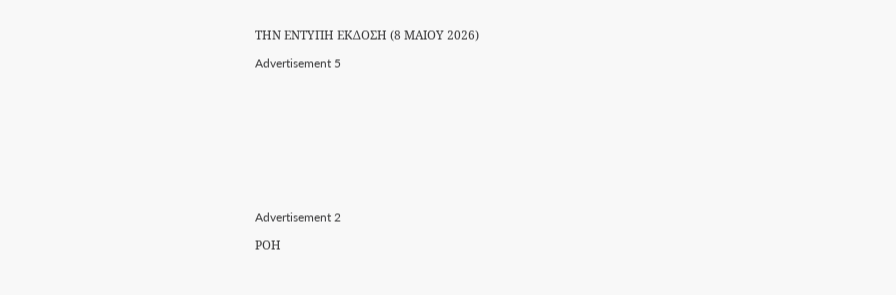ΤΗΝ ΕΝΤΥΠΗ ΕΚΔΟΣΗ (8 ΜΑΙΟΥ 2026)

Advertisement 5










Advertisement 2

ΡΟΗ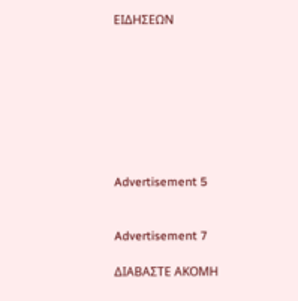ΕΙΔΗΣΕΩΝ








Advertisement 5


Advertisement 7

ΔΙΑΒΑΣΤΕ ΑΚΟΜΗ